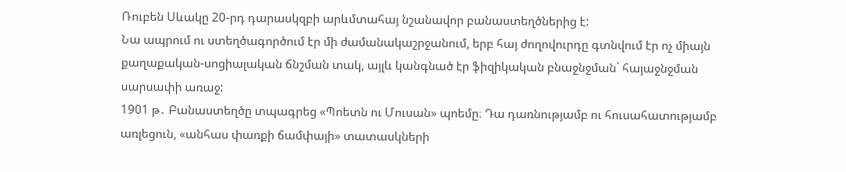Ռուբեն Սևակը 20-րդ դարասկզբի արևմտահայ նշանավոր բանաստեղծներից է:
Նա ապրում ու ստեղծագործում էր մի ժամանակաշրջանում, երբ հայ ժողովուրդը գտնվում էր ոչ միայն
քաղաքական-սոցիալական ճնշման տակ, այլև կանգնած էր ֆիզիկական բնաջնջման` հայաջնջման սարսափի առաջ:
1901 թ․ Բանաստեղծը տպագրեց «Պոետն ու Մուսան» պոեմը։ Դա դառնությամբ ու հուսահատությամբ առլեցուն, «անհաս փառքի ճամփայի» տատասկների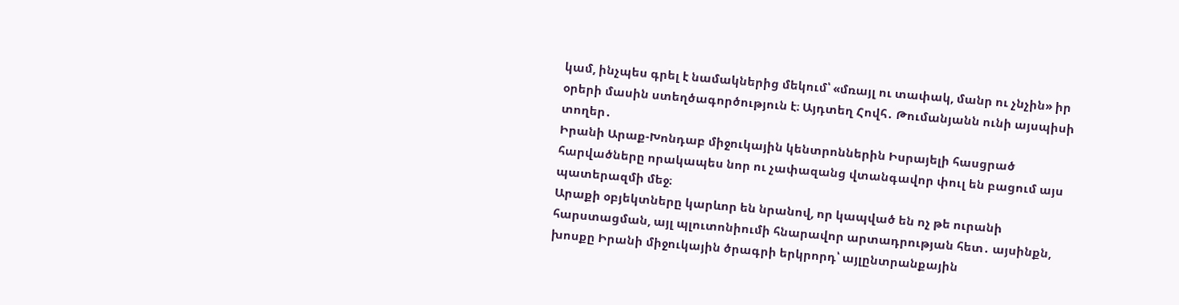կամ, ինչպես գրել է նամակներից մեկում՝ «մռայլ ու տափակ, մանր ու չնչին» իր օրերի մասին ստեղծագործություն է։ Այդտեղ Հովհ․ Թումանյանն ունի այսպիսի տողեր․
Իրանի Արաք-Խոնդաբ միջուկային կենտրոններին Իսրայելի հասցրած հարվածները որակապես նոր ու չափազանց վտանգավոր փուլ են բացում այս պատերազմի մեջ։
Արաքի օբյեկտները կարևոր են նրանով, որ կապված են ոչ թե ուրանի հարստացման, այլ պլուտոնիումի հնարավոր արտադրության հետ․ այսինքն, խոսքը Իրանի միջուկային ծրագրի երկրորդ՝ այլընտրանքային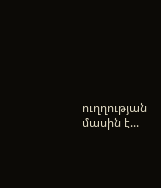ուղղության մասին է...